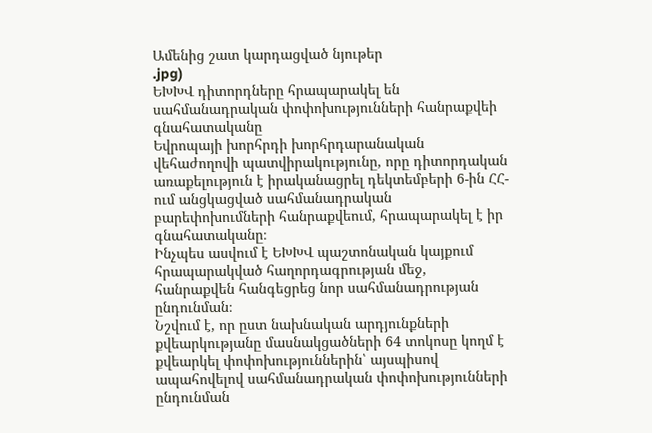Ամենից շատ կարդացված նյութեր
.jpg)
ԵԽԽՎ դիտորդները հրապարակել են սահմանադրական փոփոխությունների հանրաքվեի գնահատականը
Եվրոպայի խորհրդի խորհրդարանական վեհաժողովի պատվիրակությունը, որը դիտորդական առաքելություն է իրականացրել դեկտեմբերի 6-ին ՀՀ-ում անցկացված սահմանադրական բարեփոխումների հանրաքվեում, հրապարակել է իր գնահատականը։
Ինչպես ասվում է ԵԽԽՎ պաշտոնական կայքում հրապարակված հաղորդագրության մեջ, հանրաքվեն հանգեցրեց նոր սահմանադրության ընդունման։
Նշվում է, որ ըստ նախնական արդյունքների քվեարկությանը մասնակցածների 64 տոկոսը կողմ է քվեարկել փոփոխություններին՝ այսպիսով ապահովելով սահմանադրական փոփոխությունների ընդունման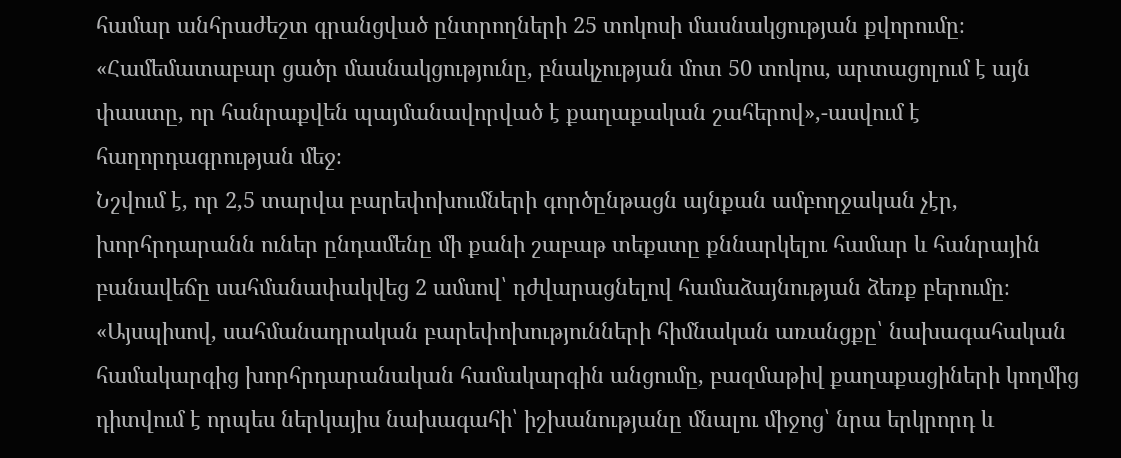համար անհրաժեշտ գրանցված ընտրողների 25 տոկոսի մասնակցության քվորումը։
«Համեմատաբար ցածր մասնակցությունը, բնակչության մոտ 50 տոկոս, արտացոլում է այն փաստը, որ հանրաքվեն պայմանավորված է քաղաքական շահերով»,-ասվում է հաղորդագրության մեջ։
Նշվում է, որ 2,5 տարվա բարեփոխումների գործընթացն այնքան ամբողջական չէր, խորհրդարանն ուներ ընդամենը մի քանի շաբաթ տեքստը քննարկելու համար և հանրային բանավեճը սահմանափակվեց 2 ամսով՝ դժվարացնելով համաձայնության ձեռք բերումը։
«Այսպիսով, սահմանադրական բարեփոխությունների հիմնական առանցքը՝ նախագահական համակարգից խորհրդարանական համակարգին անցումը, բազմաթիվ քաղաքացիների կողմից դիտվում է որպես ներկայիս նախագահի՝ իշխանությանը մնալու միջոց՝ նրա երկրորդ և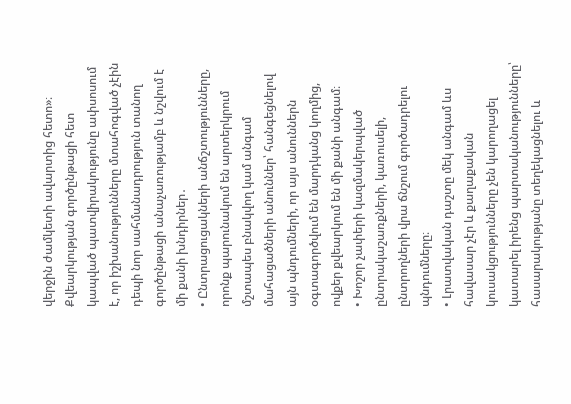վերջին ժամկետի ավարտից հետո»։
Քվեարկության գործընթացի հետ կապված պատվիրակությունը ափսոսում է, որ իշխանությունները մտահոգված չէին դեպի նոր սահմանադրություն տանող գործընթացի անաչառությամբ և նշվում է մի քանի խնդիրներ․
• Ընտրացուցակների անճշտությունները, որոնք պարունակում են արտերկրում մշտապես բնակվող կամ անգամ մահացածների անուններ՝ հանգեցնելով այն պնդումների, որ այս անուններն օգտագործվում են մարդկանց կողմից, ովքեր քվեարկում են մի քանի անգամ։
• Խոշոր չափերի կազմակերպված ընտրակաշառքների, կառուսելի, ընտրողների վրա ճնշում գործադրելու պնդումները։
• Լրատվական դաշտը մեկ անգամ ևս հավասար չէր և քաղաքական կուսակցությունները չեն կարողացել կատարել իրենց պարտականությունները՝ հասարակությանը տեղեկացնելու և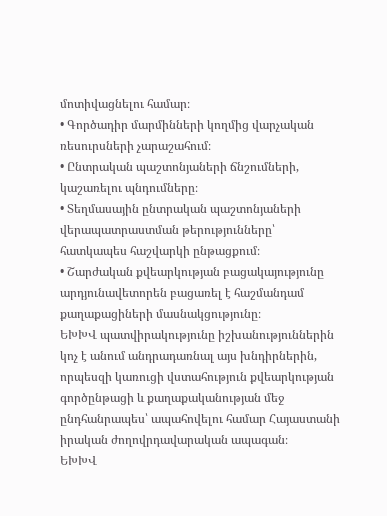մոտիվացնելու համար։
• Գործադիր մարմինների կողմից վարչական ռեսուրսների չարաշահում։
• Ընտրական պաշտոնյաների ճնշումների, կաշառելու պնդումները։
• Տեղմասային ընտրական պաշտոնյաների վերապատրաստման թերությունները՝ հատկապես հաշվարկի ընթացքում։
• Շարժական քվեարկության բացակայությունը արդյունավետորեն բացառել է հաշմանդամ քաղաքացիների մասնակցությունը։
ԵԽԽՎ պատվիրակությունը իշխանություններին կոչ է անում անդրադառնալ այս խնդիրներին, որպեսզի կառուցի վստահություն քվեարկության գործընթացի և քաղաքականության մեջ ընդհանրապես՝ ապահովելու համար Հայաստանի իրական ժողովրդավարական ապագան։
ԵԽԽՎ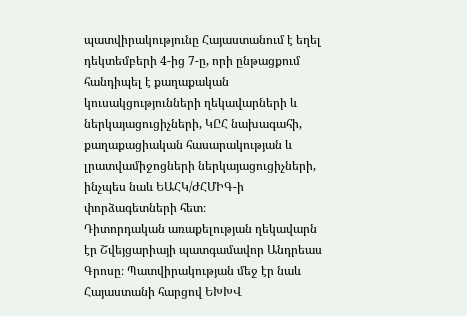պատվիրակությունը Հայաստանում է եղել դեկտեմբերի 4-ից 7-ը, որի ընթացքում հանդիպել է քաղաքական կուսակցությունների ղեկավարների և ներկայացուցիչների, ԿԸՀ նախագահի, քաղաքացիական հասարակության և լրատվամիջոցների ներկայացուցիչների, ինչպես նաև ԵԱՀԿ/ԺՀՄԻԳ-ի փորձագետների հետ։
Դիտորդական առաքելության ղեկավարն էր Շվեյցարիայի պատգամավոր Անդրեաս Գրոսը։ Պատվիրակության մեջ էր նաև Հայաստանի հարցով ԵԽԽՎ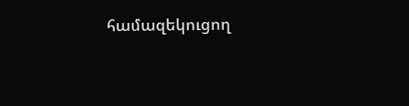համազեկուցող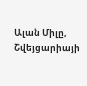Ալան Միլը, Շվեյցարիայի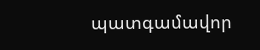պատգամավոր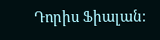Դորիս Ֆիալան։